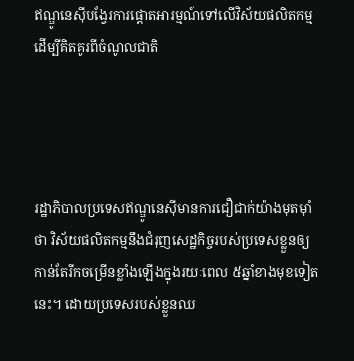ឥណ្ឌូនេស៊ីបង្វែរការផ្តោតអារម្មណ៍ទៅលើវិស័យផលិតកម្មដើម្បីគិតគូរពីចំណូលជាតិ




រដ្ឋាភិបាលប្រទេសឥណ្ឌូនេស៊ីមានការជឿជាក់យ៉ាងមុតម៉ាំថា វិស័យផលិតកម្មនឹងជំរុញសេដ្ឋកិច្ចរបស់ប្រទេសខ្លួនឲ្យកាន់តែរីកចម្រើនខ្លាំងឡើងក្នុងរយៈពេល ៥ឆ្នាំខាងមុខទៀតនេះ។ ដោយប្រទេសរបស់ខ្លួនឈ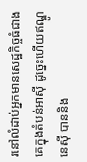រនៅលំដាប់អ្នកមានសេដ្ឋកិច្ចធំជាងគេក្នុងតំបន់អាស៊ី ដូច្នេះហើយឥណ្ឌូនេស៊ី បាននិង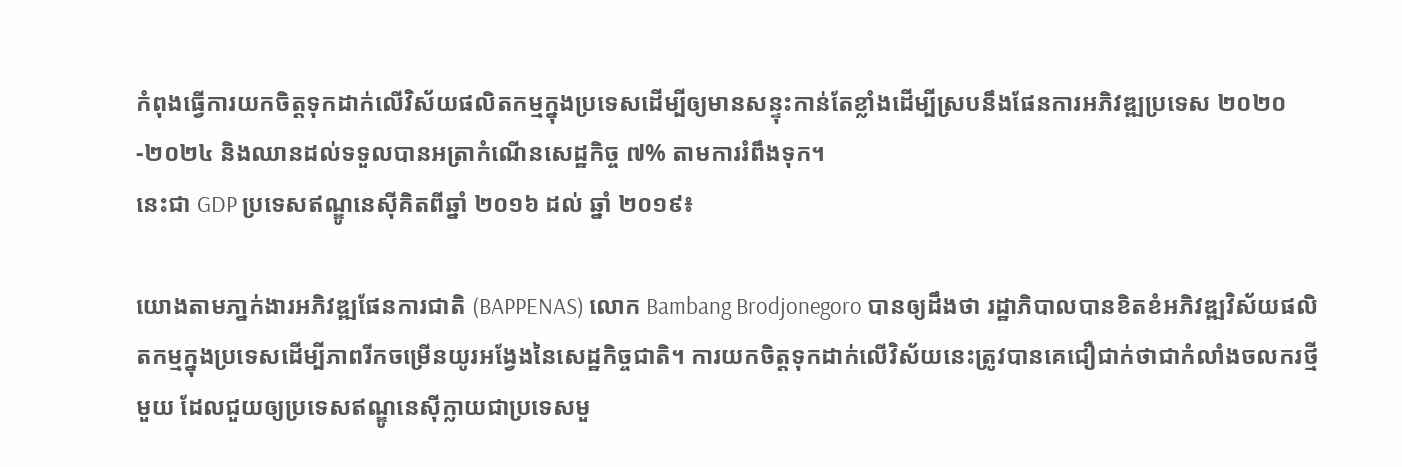កំពុងធ្វើការយកចិត្តទុកដាក់លើវិស័យផលិតកម្មក្នុងប្រទេសដើម្បីឲ្យមានសន្ទុះកាន់តែខ្លាំងដើម្បីស្របនឹងផែនការអភិវឌ្ឍប្រទេស ២០២០
-២០២៤ និងឈានដល់ទទួលបានអត្រាកំណើនសេដ្ឋកិច្ច ៧% តាមការរំពឹងទុក។
នេះជា GDP ប្រទេសឥណ្ឌូនេស៊ីគិតពីឆ្នាំ ២០១៦ ដល់ ឆ្នាំ ២០១៩៖

យោងតាមភា្នក់ងារអភិវឌ្ឍផែនការជាតិ (BAPPENAS) លោក Bambang Brodjonegoro បានឲ្យដឹងថា រដ្ឋាភិបាលបានខិតខំអភិវឌ្ឍវិស័យផលិតកម្មក្នុងប្រទេសដើម្បីភាពរីកចម្រើនយូរអង្វែងនៃសេដ្ឋកិច្ចជាតិ។ ការយកចិត្តទុកដាក់លើវិស័យនេះត្រូវបានគេជឿជាក់ថាជាកំលាំងចលករថ្មីមួយ ដែលជួយឲ្យប្រទេសឥណ្ឌូនេស៊ីក្លាយជាប្រទេសមួ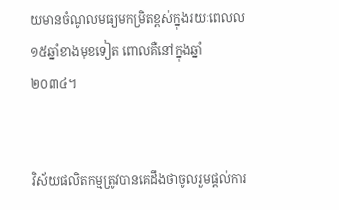យមានចំណូលមធ្យមកម្រិតខ្ពស់ក្នុងរយៈពេលល ១៥ឆ្នាំខាងមុខទៀត ពោលគឺនៅក្នុងឆ្នាំ ២០៣៤។


វិស័យផលិតកម្មត្រូវបានគេដឹងថាចូលរួមផ្តល់ការ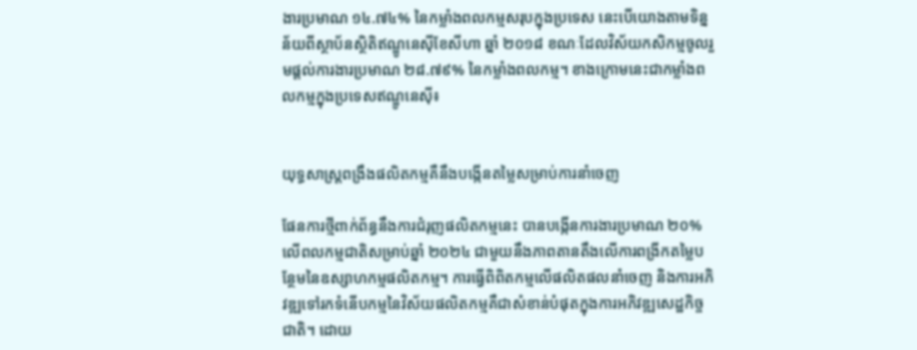ងារប្រមាណ ១៤.៧៤% នៃកម្លាំងពលកម្មសរុបក្នុងប្រទេស នេះបើយោងតាមទិន្នន័យពីស្ថាប័នស្ថិតិឥណ្ឌូនេស៊ីខែសីហា ឆ្នាំ ២០១៨ ខណៈដែលវិស័យកសិកម្មចូលរួមផ្តល់ការងារប្រមាណ ២៨.៧៩% នៃកម្លាំងពលកម្ម។ ខាងក្រោមនេះជាកម្លាំងពលកម្មក្នុងប្រទេសឥណ្ឌូនេស៊ី៖


យុទ្ធសាស្រ្តពង្រឹងផលិតកម្មគឺនឹងបង្កើនតម្លៃសម្រាប់ការនាំចេញ

ផែនការថ្មីពាក់ព័ន្ធនឹងការជំរុញផលិតកម្មនេះ បានបង្កើនការងារប្រមាណ ២០% លើពលកម្មជាតិសម្រាប់ឆ្នាំ ២០២៤ ជាមួយនឹងភាពតានតឹងលើការពង្រីកតម្លៃបន្ថែមនៃឧស្សាហកម្មផលិតកម្ម។ ការធ្វើពិពិតកម្មលើផលិតផលនាំចេញ និងការអភិវឌ្ឍទៅរកទំនើបកម្មនៃវិស័យផលិតកម្មគឺជាសំខាន់បំផុតក្នុងការអភិវឌ្ឍសេដ្ឋកិច្ចជាតិ។ ដោយ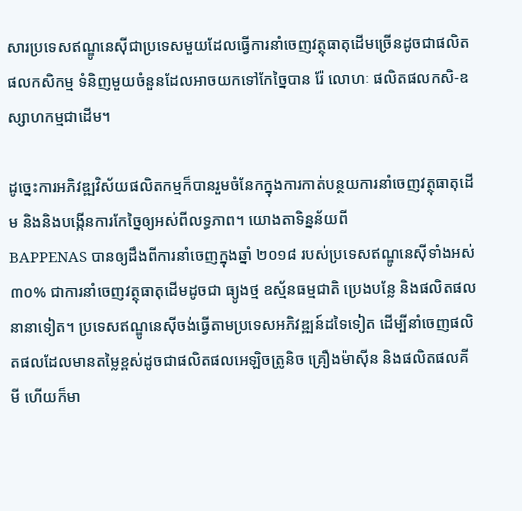សារប្រទេសឥណ្ឌូនេស៊ីជាប្រទេសមួយដែលធ្វើការនាំចេញវត្ថុធាតុដើមច្រើនដូចជាផលិតផលកសិកម្ម ទំនិញមួយចំនួនដែលអាចយកទៅកែច្នៃបាន រ៉ែ លោហៈ ផលិតផលកសិ-ឧស្សាហកម្មជាដើម។

ដូច្នេះការអភិវឌ្ឍវិស័យផលិតកម្មក៏បានរួមចំនែកក្នុងការកាត់បន្ថយការនាំចេញវត្ថុធាតុដើម និងនិងបង្កើនការកែច្នៃឲ្យអស់ពីលទ្ធភាព។ យោងតាទិន្នន័យពី
BAPPENAS បានឲ្យដឹងពីការនាំចេញក្នុងឆ្នាំ ២០១៨ របស់ប្រទេសឥណ្ឌូនេស៊ីទាំងអស់ ៣០% ជាការនាំចេញវត្ថុធាតុដើមដូចជា ធ្យូងថ្ម ឧស្ម័នធម្មជាតិ ប្រេងបន្លែ និងផលិតផលនានាទៀត។ ប្រទេសឥណ្ឌូនេស៊ីចង់ធ្វើតាមប្រទេសអភិវឌ្ឍន៍ដទៃទៀត ដើម្បីនាំចេញផលិតផលដែលមានតម្លៃខ្ពស់ដូចជាផលិតផលអេឡិចត្រូនិច គ្រឿងម៉ាស៊ីន និងផលិតផលគីមី ហើយក៏មា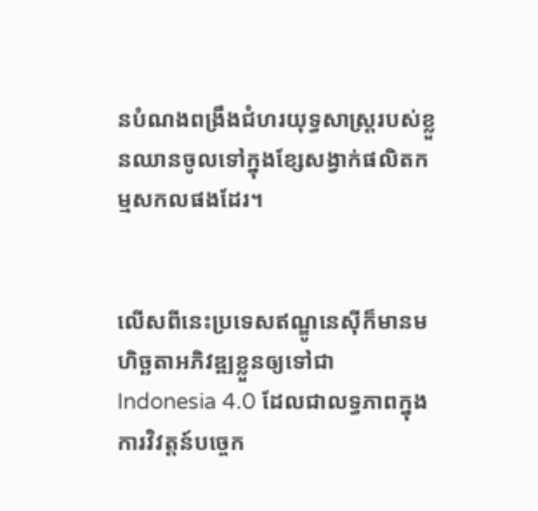នបំណងពង្រឹងជំហរយុទ្ធសាស្រ្តរបស់ខ្លួនឈានចូលទៅក្នុងខ្សែសង្វាក់ផលិតកម្មសកលផងដែរ។


លើសពីនេះប្រទេសឥណ្ឌូនេស៊ីក៏មានមហិច្ឆតាអភិវឌ្ឍខ្លួនឲ្យទៅជា
Indonesia 4.0 ដែលជាលទ្ធភាពក្នុងការវិវត្តន៍បច្ចេក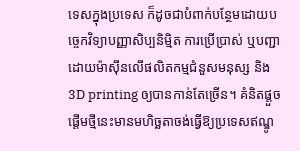ទេសក្នុងប្រទេស ក៏ដូចជាបំពាក់បន្ថែមដោយបច្ចេកវិទ្យាបញ្ញាសិប្បនិម្មិត ការប្រើប្រាស់ ឬបញ្ជាដោយម៉ាស៊ីនលើផលិតកម្មជំនួសមនុស្ស និង 3D printing ឲ្យបានកាន់តែច្រើន។ គំនិតផ្តួចផ្តើមថ្មីនេះមានមហិច្ឆតាចង់ធ្វើឱ្យប្រទេសឥណ្ឌូ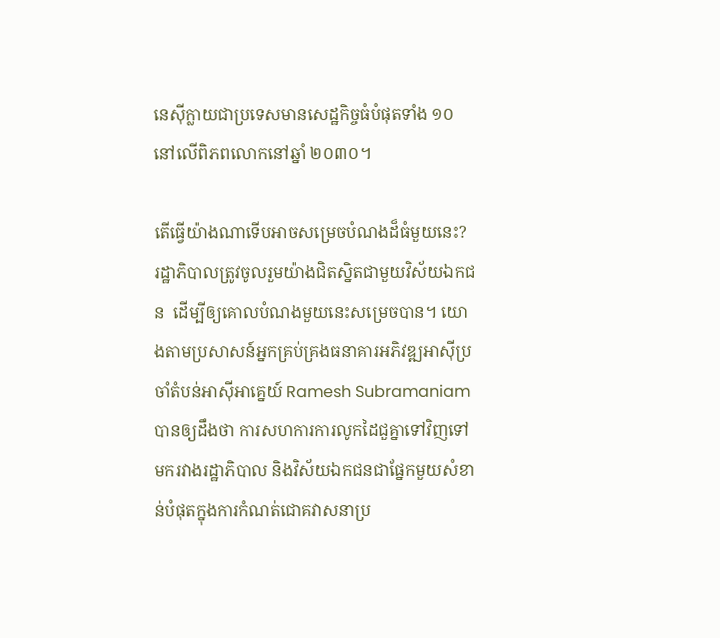នេស៊ីក្លាយជាប្រទេសមានសេដ្ឋកិច្ចធំបំផុតទាំង ១០ នៅលើពិភពលោកនៅឆ្នាំ ២០៣០។

តើធ្វើយ៉ាងណាទើបអាចសម្រេចបំណងដ៏ធំមួយនេះ?
រដ្ឋាភិបាលត្រូវចូលរួមយ៉ាងជិតស្និតជាមួយវិស័យឯកជន  ដើម្បីឲ្យគោលបំណងមួយនេះសម្រេចបាន។ យោងតាមប្រសាសន៍អ្នកគ្រប់គ្រងធនាគារអភិវឌ្ឍអាស៊ីប្រចាំតំបន់អាស៊ីអាគ្នេយ៍ Ramesh Subramaniam បានឲ្យដឹងថា ការសហការការលូកដៃជួគ្នាទៅវិញទៅមករវាងរដ្ឋាភិបាល និងវិស័យឯកជនជាផ្នែកមួយសំខាន់បំផុតក្នុងការកំណត់ជោគវាសនាប្រ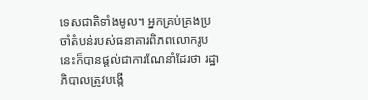ទេសជាតិទាំងមូល។ អ្នកគ្រប់គ្រងប្រចាំតំបន់របស់ធនាគារពិភពលោករូបនេះក៏បានផ្តល់ជាការណែនាំដែរថា រដ្ឋាភិបាលត្រូវបង្កើ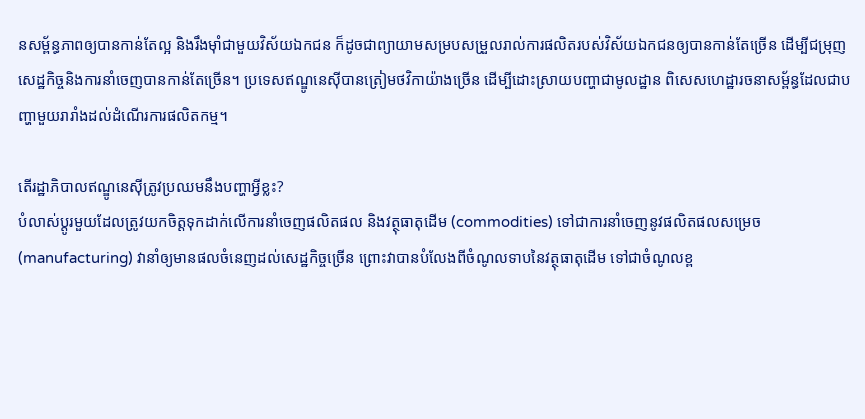នសម្ព័ន្ធភាពឲ្យបានកាន់តែល្អ និងរឹងម៉ាំជាមួយវិស័យឯកជន ក៏ដូចជាព្យាយាមសម្របសម្រួលរាល់ការផលិតរបស់វិស័យឯកជនឲ្យបានកាន់តែច្រើន ដើម្បីជម្រុញសេដ្ឋកិច្ចនិងការនាំចេញបានកាន់តែច្រើន។ ប្រទេសឥណ្ឌូនេស៊ីបានត្រៀមថវិកាយ៉ាងច្រើន ដើម្បីដោះស្រាយបញ្ហាជាមូលដ្ឋាន ពិសេសហេដ្ឋារចនាសម្ព័ន្ធដែលជាបញ្ហាមួយរារាំងដល់ដំណើរការផលិតកម្ម។

តើរដ្ឋាភិបាលឥណ្ឌូនេស៊ីត្រូវប្រឈមនឹងបញ្ហាអ្វីខ្លះ?
បំលាស់ប្តូរមួយដែលត្រូវយកចិត្តទុកដាក់លើការនាំចេញផលិតផល និងវត្ថុធាតុដើម (commodities) ទៅជាការនាំចេញនូវផលិតផលសម្រេច  (manufacturing) វានាំឲ្យមានផលចំនេញដល់សេដ្ឋកិច្ចច្រើន ព្រោះវាបានបំលែងពីចំណូលទាបនៃវត្ថុធាតុដើម ទៅជាចំណូលខ្ព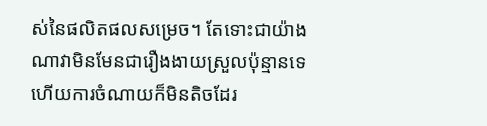ស់នៃផលិតផលសម្រេច។ តែទោះជាយ៉ាងណាវាមិនមែនជារឿងងាយស្រួលប៉ុន្មានទេ ហើយការចំណាយក៏មិនតិចដែរ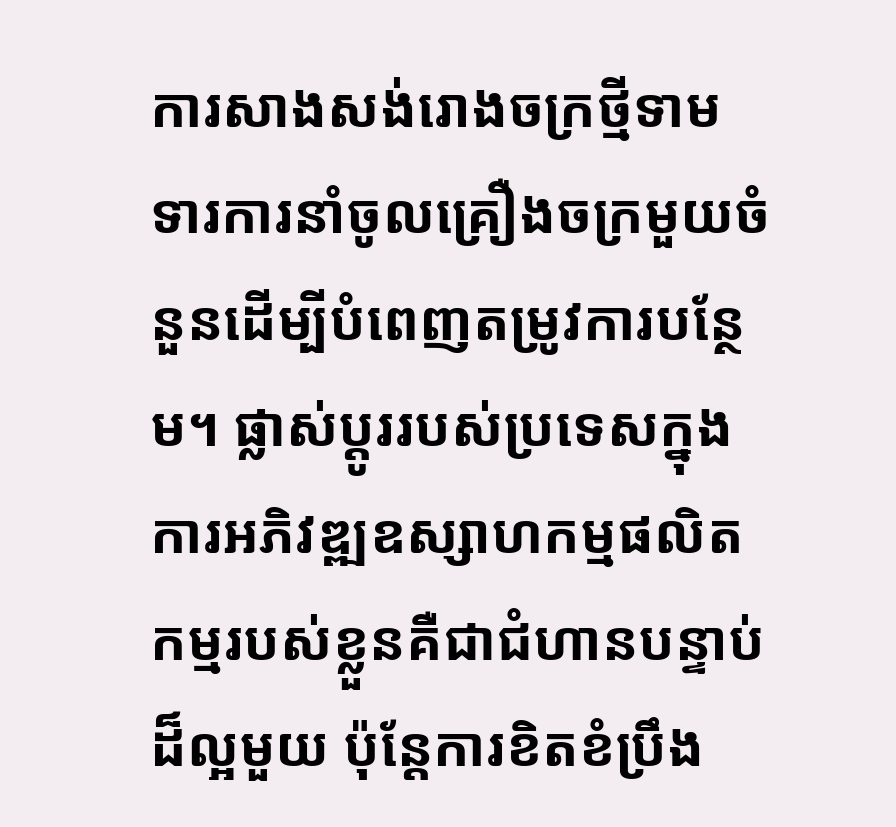ការសាងសង់រោងចក្រថ្មីទាមទារការនាំចូលគ្រឿងចក្រមួយចំនួនដើម្បីបំពេញតម្រូវការបន្ថែម។ ផ្លាស់ប្តូររបស់ប្រទេសក្នុងការអភិវឌ្ឍឧស្សាហកម្មផលិតកម្មរបស់ខ្លួនគឺជាជំហានបន្ទាប់ដ៏ល្អមួយ ប៉ុន្តែការខិតខំប្រឹង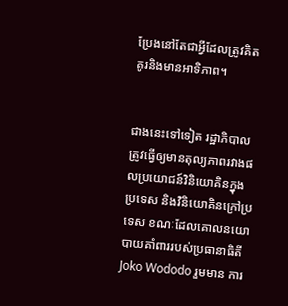ប្រែងនៅតែជាអ្វីដែលត្រូវគិតគូរនិងមានអាទិភាព។


ជាងនេះទៅទៀត រដ្ឋាភិបាលត្រូវធ្វើឲ្យមានតុល្យភាពរវាងផលប្រយោជន៍វិនិយោគិនក្នុងប្រទេស និងវិនិយោគិនក្រៅប្រទេស ខណៈដែលគោលនយោបាយគាំពាររបស់ប្រធានាធិតី
Joko Wododo រួមមាន ការ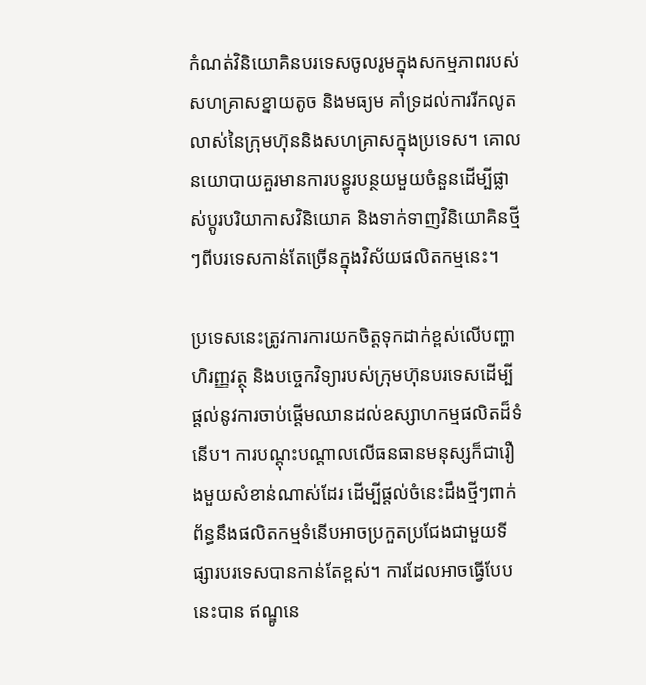កំណត់វិនិយោគិនបរទេសចូលរូមក្នុងសកម្មភាពរបស់សហគ្រាសខ្នាយតូច និងមធ្យម គាំទ្រដល់ការរីកលូតលាស់នៃក្រុមហ៊ុននិងសហគ្រាសក្នុងប្រទេស។ គោលនយោបាយគួរមានការបន្ធូរបន្ថយមួយចំនួនដើម្បីផ្លាស់ប្តូរបរិយាកាសវិនិយោគ និងទាក់ទាញវិនិយោគិនថ្មីៗពីបរទេសកាន់តែច្រើនក្នុងវិស័យផលិតកម្មនេះ។

ប្រទេសនេះត្រូវការការយកចិត្តទុកដាក់ខ្ពស់លើបញ្ហាហិរញ្ញវត្ថុ និងបច្ចេកវិទ្យារបស់ក្រុមហ៊ុនបរទេសដើម្បីផ្តល់នូវការចាប់ផ្តើមឈានដល់ឧស្សាហកម្មផលិតដ៏ទំនើប។ ការបណ្តុះបណ្តាលលើធនធានមនុស្សក៏ជារឿងមួយសំខាន់ណាស់ដែរ ដើម្បីផ្តល់ចំនេះដឹងថ្មីៗពាក់ព័ន្ធនឹងផលិតកម្មទំនើបអាចប្រកួតប្រជែងជាមួយទីផ្សារបរទេសបានកាន់តែខ្ពស់។ ការដែលអាចធ្វើបែបនេះបាន ឥណ្ឌូនេ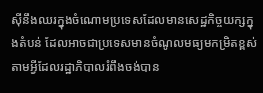ស៊ីនឹងឈរក្នុងចំណោមប្រទេសដែលមានសេដ្ឋកិច្ចយក្សក្នុងតំបន់ ដែលអាចជាប្រទេសមានចំណូលមធ្យមកម្រិតខ្ពស់តាមអ្វីដែលរដ្ឋាភិបាលរំពឹងចង់បាន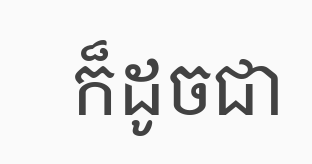ក៏ដូចជា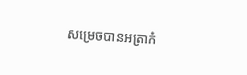សម្រេចបានអត្រាកំ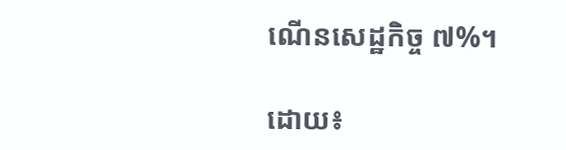ណើនសេដ្ឋកិច្ច ៧%។

ដោយ៖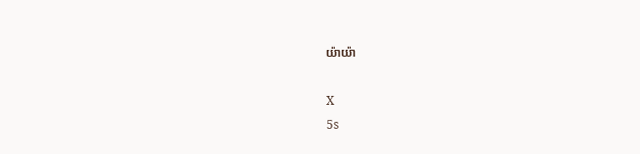យ៉ាយ៉ា

X
5s